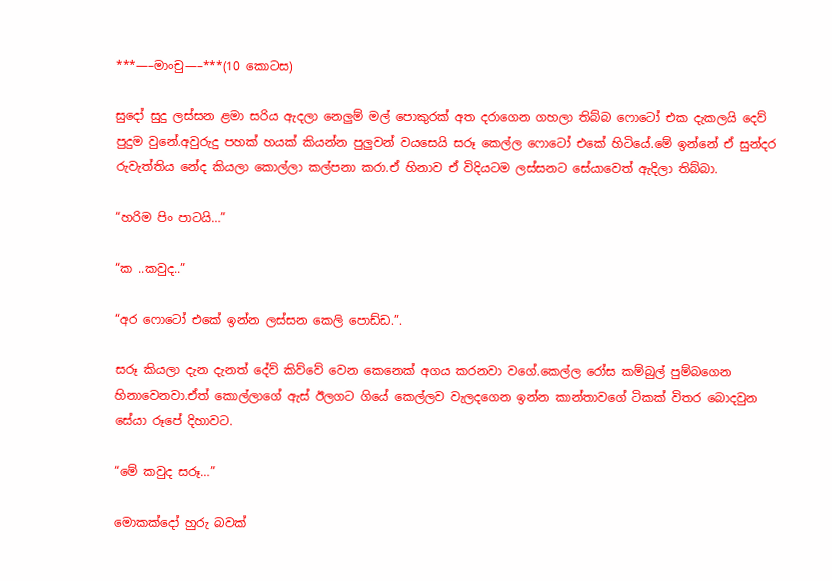***—–මාංචු—–***(10 කොටස)

සුදෝ සුදු ලස්සන ළමා සරිය ඇදලා නෙලුම් මල් පොකුරක් අත දරාගෙන ගහලා තිබ්බ ෆොටෝ එක දැකලයි දෙව් පුදුම වුනේ.අවුරුදු පහක් හයක් කියන්න පුලුවන් වයසෙයි සරූ කෙල්ල ෆොටෝ එකේ හිටියේ.මේ ඉන්නේ ඒ සුන්දර රුවැත්තිය නේද කියලා කොල්ලා කල්පනා කරා.ඒ හිනාව ඒ විදියටම ලස්සනට සේයාවෙත් ඇදිලා තිබ්බා.

“හරිම පිං පාටයි…”

“ක ..කවුද..”

“අර ෆොටෝ එකේ ඉන්න ලස්සන කෙලි පොඩ්ඩ.”.

සරූ කියලා දැන දැනත් දේව් කිව්වේ වෙන කෙනෙක් අගය කරනවා වගේ.කෙල්ල රෝස කම්බුල් පුම්බගෙන හිනාවෙනවා.ඒත් කොල්ලාගේ ඇස් ඊලගට ගියේ කෙල්ලව වැලදගෙන ඉන්න කාන්තාවගේ ටිකක් විතර බොදවුන සේයා රූපේ දිහාවට.

“මේ කවුද සරූ…”

මොකක්දෝ හුරු බවක්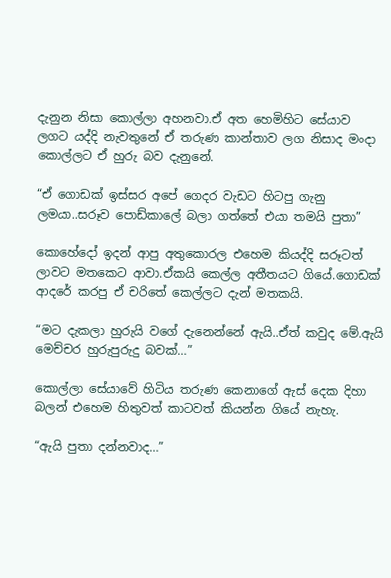දැනුන නිසා කොල්ලා අහනවා.ඒ අත හෙමිහිට සේයාව ලගට යද්දි නැවතුනේ ඒ තරුණ කාන්තාව ලග නිසාද මංදා කොල්ලට ඒ හුරු බව දැනුනේ.

“ඒ ගොඩක් ඉස්සර අපේ ගෙදර වැඩට හිටපු ගැනු ලමයා..සරූව පොඩ්කාලේ බලා ගත්තේ එයා තමයි පුතා”

කොහේදෝ ඉදන් ආපු අතුකොරල එහෙම කියද්දි සරූටත් ලාවට මතකෙට ආවා.ඒකයි කෙල්ල අතීතයට ගියේ.ගොඩක් ආදරේ කරපු ඒ චරිතේ කෙල්ලට දැන් මතකයි.

“මට දැකලා හුරුයි වගේ දැනෙන්නේ ඇයි..ඒත් කවුද මේ.ඇයි මෙච්චර හුරුපුරුදු බවක්…”

කොල්ලා සේයාවේ හිටිය තරුණ කෙනාගේ ඇස් දෙක දිහා බලන් එහෙම හිතුවත් කාටවත් කියන්න ගියේ නැහැ.

“ඇයි පුතා දන්නවාද…”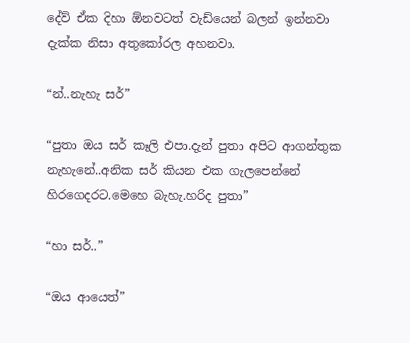දේව් ඒක දිහා ඕනවටත් වැඩ්යෙන් බලන් ඉන්නවා දැක්ක නිසා අතුකෝරල අහනවා.

“න්..නැහැ සර්”

“පුතා ඔය සර් කෑලි එපා.දැන් පුතා අපිට ආගන්තුක නැහැනේ..අනික සර් කියන එක ගැලපෙන්නේ හිරගෙදරට.මෙහෙ බැහැ.හරිද පුතා”

“හා සර්..”

“ඔය ආයෙත්”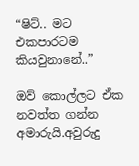“ෂිට්.. මට එකපාරටම කියවුනානේ..”

ඔව් කොල්ලට ඒක නවත්ත ගන්න අමාරුයි.අවුරුදු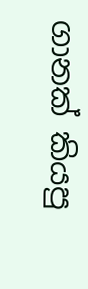ගානක් කියපු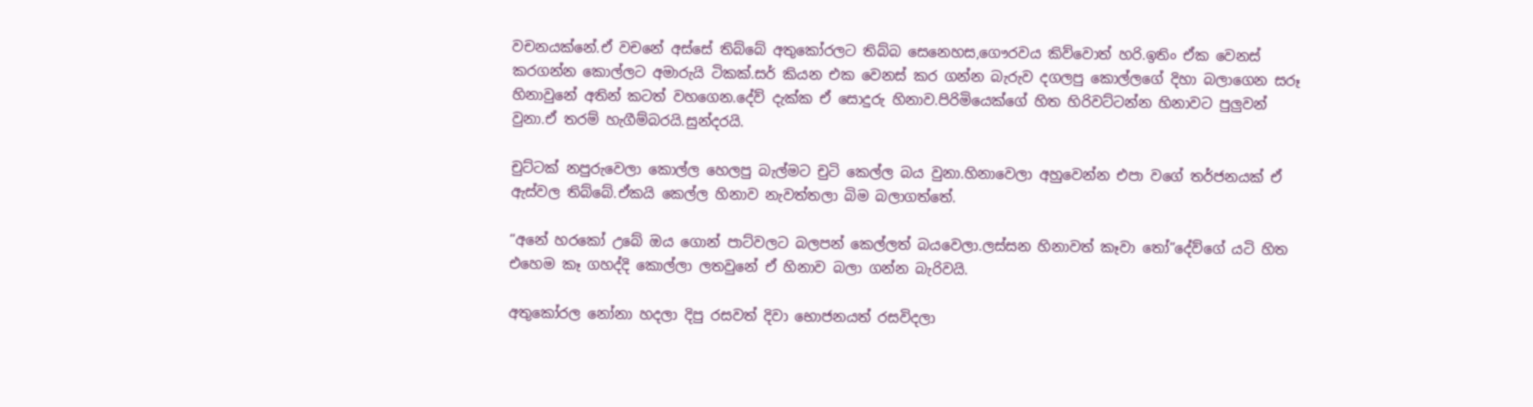වචනයක්නේ.ඒ වචනේ අස්සේ තිබ්බේ අතුකෝරලට තිබ්බ සෙනෙහස,ගෞරවය කිව්වොත් හරි.ඉතිං ඒක වෙනස් කරගන්න කොල්ලට අමාරුයි ටිකක්.සර් කියන එක වෙනස් කර ගන්න බැරුව දගලපු කොල්ලගේ දිහා බලාගෙන සරූ හිනාවුනේ අතින් කටත් වහගෙන.දේව් දැක්ක ඒ සොදුරු හිනාව.පිරිමියෙක්ගේ හිත හිරිවට්ටන්න හිනාවට පුලුවන් වුනා.ඒ තරම් හැගීම්බරයි.සුන්දරයි.

චුට්ටක් නපුරුවෙලා කොල්ල හෙලපු බැල්මට චුටි කෙල්ල බය වුනා.හිනාවෙලා අහුවෙන්න එපා වගේ තර්ජනයක් ඒ ඇස්වල තිබ්බේ.ඒකයි කෙල්ල හිනාව නැවත්තලා බිම බලාගත්තේ.

“අනේ හරකෝ උබේ ඔය ගොන් පාට්වලට බලපන් කෙල්ලත් බයවෙලා.ලස්සන හිනාවත් කෑවා තෝ”දේව්ගේ යටි හිත එහෙම කෑ ගහද්දි කොල්ලා ලතවුනේ ඒ හිනාව බලා ගන්න බැරිවයි.

අතුකෝරල නෝනා හදලා දිපු රසවත් දිවා භොජනයත් රසවිදලා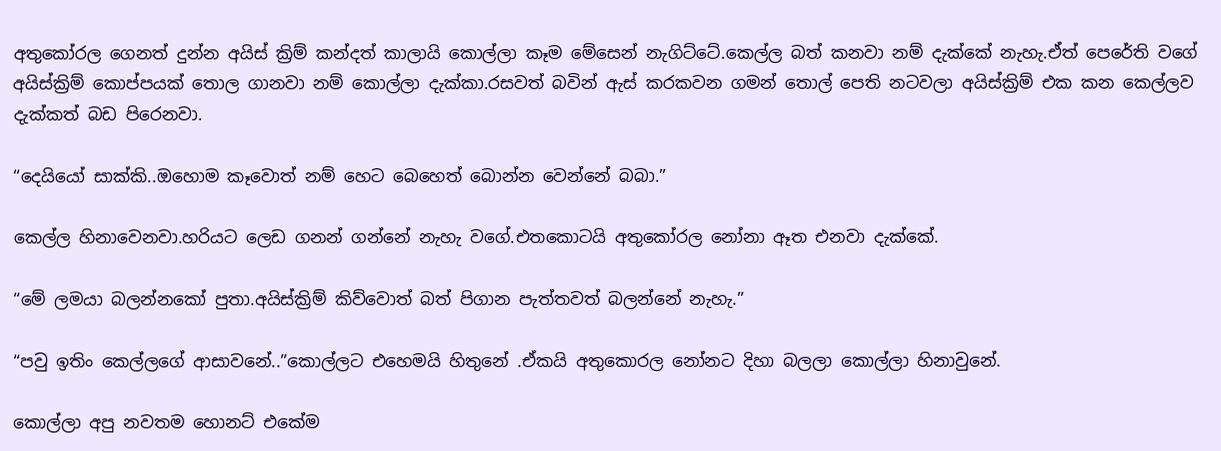අතුකෝරල ගෙනත් දුන්න අයිස් ක්‍රිම් කන්දත් කාලායි කොල්ලා කෑම මේසෙන් නැගිට්ටේ.කෙල්ල බත් කනවා නම් දැක්කේ නැහැ.ඒත් පෙරේති වගේ අයිස්ක්‍රිම් කොප්පයක් තොල ගානවා නම් කොල්ලා දැක්කා.රසවත් බවින් ඇස් කරකවන ගමන් තොල් පෙති නටවලා අයිස්ක්‍රිම් එක කන කෙල්ලව දැක්කත් බඩ පිරෙනවා.

“දෙයියෝ සාක්කි..ඔහොම කෑවොත් නම් හෙට බෙහෙත් බොන්න වෙන්නේ බබා.”

කෙල්ල හිනාවෙනවා.හරියට ලෙඩ ගනන් ගන්නේ නැහැ වගේ.එතකොටයි අතුකෝරල නෝනා ඈත එනවා දැක්කේ.

“මේ ලමයා බලන්නකෝ පුතා.අයිස්ක්‍රිම් කිව්වොත් බත් පිගාන පැත්‍තවත් බලන්නේ නැහැ.”

“පවු ඉතිං කෙල්ලගේ ආසාවනේ..”කොල්ලට එහෙමයි හිතුනේ .ඒකයි අතුකොරල නෝනට දිහා බලලා කොල්ලා හිනාවුනේ.

කොල්ලා අපු නවතම හොනට් එකේම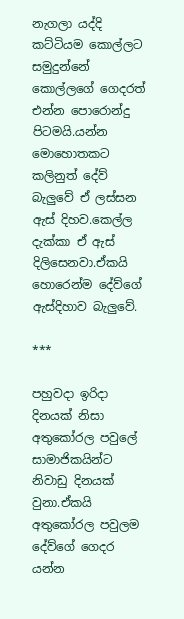නැගලා යද්දි කට්ටියම කොල්ලට සමුදුන්නේ කොල්ලගේ ගෙදරත් එන්න පොරොන්දු පිටමයි.යන්න මොහොතකට කලිනුත් දේව් බැලුවේ ඒ ලස්සන ඇස් දිහව.කෙල්ල දැක්කා ඒ ඇස් දිලිසෙනවා.ඒකයි හොරෙන්ම දේව්ගේ ඇස්දිහාව බැලුවේ.

***

පහුවදා ඉරිදා දිනයක් නිසා අතුකෝරල පවුලේ සාමාජිකයින්ට නිවාඩු දිනයක් වුනා.ඒකයි අතුකෝරල පවුලම දේව්ගේ ගෙදර යන්න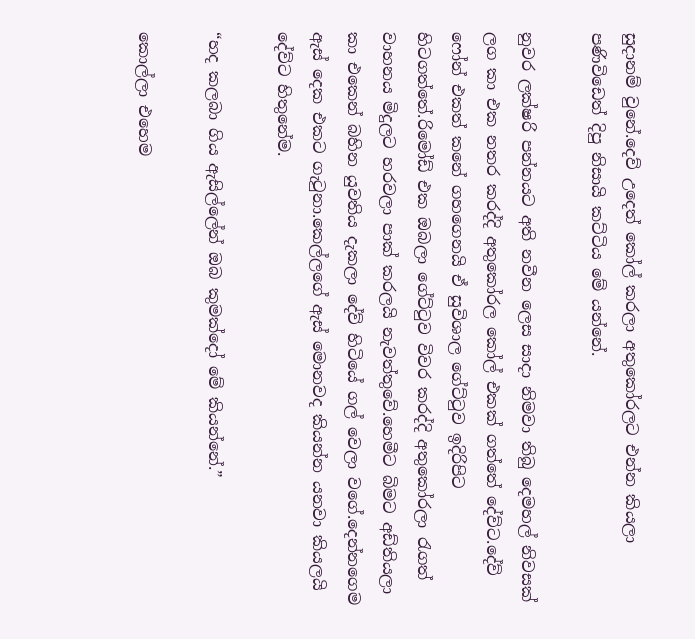සුදානම් වුනේ.දෙව් උදෙත් කෝල් කරලා අතුකෝරලට එන්න කියලා පණිවිඩෙත් දිපු නිසායි කට්ටිය මේ යන්නේ.

නුවර ලක්ෂරි පන්නයට අති නවීන ලෙස සාදා නිමවා තිබු දෙමහල් නිවසක් ලග කා එක නතර කරද්දි අතුකෝරල කෝල් එකක් ගත්තේ දේව්ට.දේව් ෆෝන් එකත් කනේ ගහගෙනයි ඒ සුවිශාල ගේට්ටුව ඉදිරිපිට හිටගත්තේ.රිමෝඩ් එක ඔබලා ගේට්ටුව විවර කරද්දි අතුකෝරලා රැගත් වාහනය මිදුලට හරවලා පාක් කරලයි නැවත්තුවේ.හෙමීට බිමට අඩ්තියලා කා එකෙන් බහින යුවතිය දැකලා දේව් හිටියේ ගල් වෙලා වගේ.දෙන්නගෙම ඇස් දෙක එකට ගැටුනා.කෙල්ලගේ ඇස් මොනවද කියන්න යනවා කියලයි දේව්ට හිතුනේම.

“හද කලබා ගිය ඇසිල්ලේන් ඔබ කුමක්දෝ මේ කියන්නේ.”

කොල්ලා එහෙම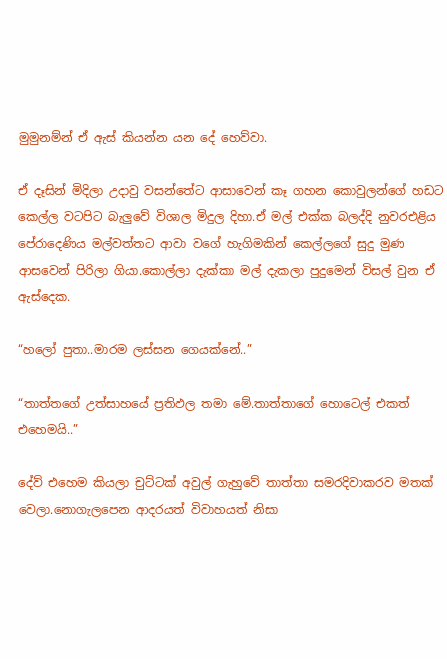මුමුනම්න් ඒ ඇස් කියන්න යන දේ හෙව්වා.

ඒ දෑසින් මිදිලා උදාවු වසන්තේට ආසාවෙන් කෑ ගහන කොවුලන්ගේ හඩට කෙල්ල වටපිට බැලුවේ විශාල මිදුල දිහා.ඒ මල් එක්ක බලද්දි නුවරඑළිය පේරාදෙණිය මල්වත්තට ආවා වගේ හැගිමකින් කෙල්ලගේ සුදු මුණ ආසවෙන් පිරිලා ගියා.කොල්ලා දැක්කා මල් දැකලා පුදුමෙන් විසල් වුන ඒ ඇස්දෙක.

“හලෝ පුතා..මාරම ලස්සන ගෙයක්නේ..”

“තාත්තගේ උත්සාහයේ ප්‍රතිඵල තමා මේ.තාත්තාගේ හොටෙල් එකත් එහෙමයි..”

දේව් එහෙම කියලා චුට්ටක් අවුල් ගැහුවේ තාත්තා සමරදිවාකරව මතක් වෙලා.නොගැලපෙන ආදරයත් විවාහයත් නිසා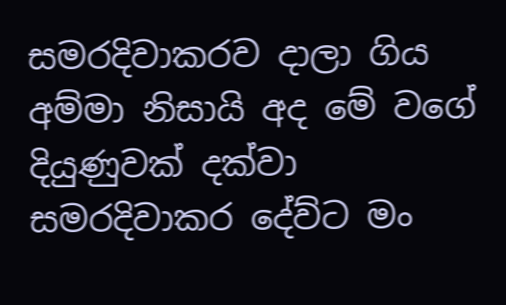සමරදිවාකරව දාලා ගිය අම්මා නිසායි අද මේ වගේ දියුණුවක් දක්වා සමරදිවාකර දේව්ට මං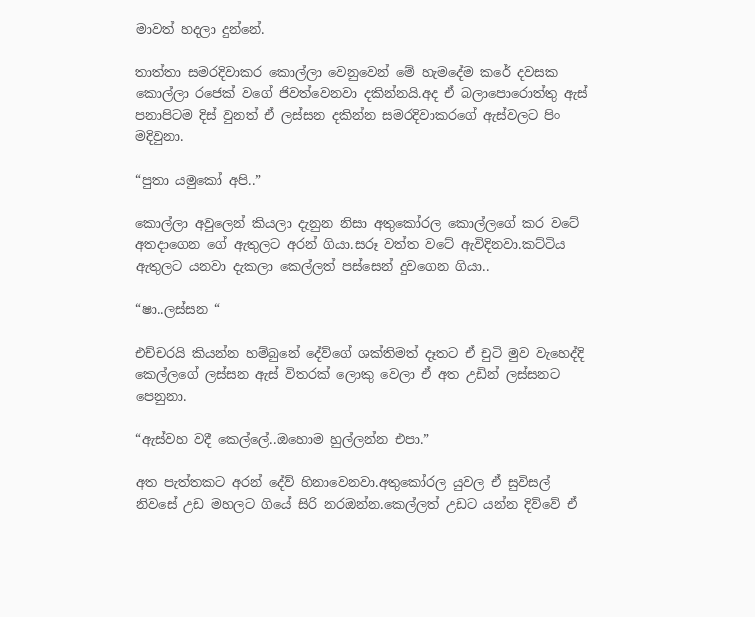මාවත් හදලා දුන්නේ.

තාත්තා සමරදිවාකර කොල්ලා වෙනුවෙන් මේ හැමදේම කරේ දවසක කොල්ලා රජෙක් වගේ ජිවත්වෙනවා දකින්නයි.අද ඒ බලාපොරොත්තු ඇස් පනාපිටම දිස් වුනත් ඒ ලස්සන දකින්න සමරදිවාකරගේ ඇස්වලට පිං මදිවුනා.

“පුතා යමුකෝ අපි..”

කොල්ලා අවුලෙන් කියලා දැනුන නිසා අතුකෝරල කොල්ලගේ කර වටේ අතදාගෙන ගේ ඇතුලට අරන් ගියා.සරූ වත්ත වටේ ඇවිදිනවා.කට්ටිය ඇතුලට යනවා දැකලා කෙල්ලත් පස්සෙන් දුවගෙන ගියා..

“ෂා..ලස්සන “

එච්චරයි කියන්න හම්බුනේ දේව්ගේ ශක්තිමත් දෑතට ඒ චුටි මුව වැහෙද්දි කෙල්ලගේ ලස්සන ඇස් විතරක් ලොකු වෙලා ඒ අත උඩින් ලස්සනට පෙනුනා.

“ඇස්වහ වදී කෙල්ලේ..ඔහොම හුල්ලන්න එපා.”

අත පැත්තකට අරන් දේව් හිනාවෙනවා.අතුකෝරල යුවල ඒ සුවිසල් නිවසේ උඩ මහලට ගියේ සිරි නරඔන්න.කෙල්ලත් උඩට යන්න දිව්වේ ඒ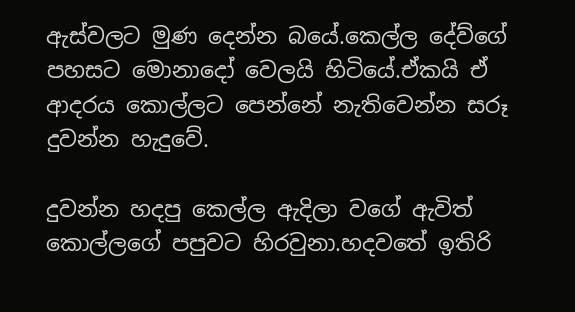ඇස්වලට මුණ දෙන්න බයේ.කෙල්ල දේව්ගේ පහසට මොනාදෝ වෙලයි හිටියේ.ඒකයි ඒ ආදරය කොල්ලට පෙන්නේ නැතිවෙන්න සරූ දුවන්න හැදුවේ.

දුවන්න හදපු කෙල්ල ඇදිලා වගේ ඇවිත් කොල්ලගේ පපුවට හිරවුනා.හදවතේ ඉතිරි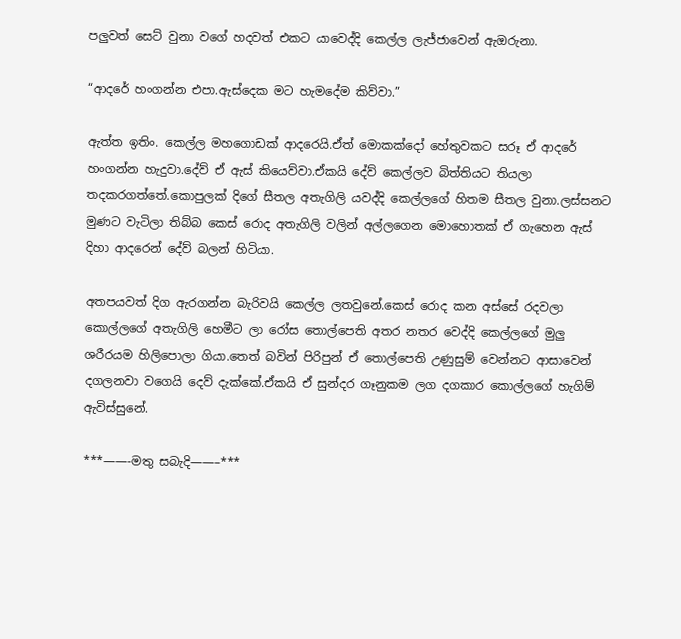පලුවත් සෙට් වුනා වගේ හදවත් එකට යාවෙද්දි කෙල්ල ලැජ්ජාවෙන් ඇඔරුනා.

“ආදරේ හංගන්න එපා.ඇස්දෙක මට හැමදේම කිව්වා.”

ඇත්ත ඉතිං. කෙල්ල මහගොඩක් ආදරෙයි.ඒත් මොකක්දෝ හේතුවකට සරූ ඒ ආදරේ හංගන්න හැදුවා.දේව් ඒ ඇස් කියෙව්වා.ඒකයි දේව් කෙල්ලව බිත්තියට තියලා තදකරගත්තේ.කොපුලක් දිගේ සීතල අතැගිලි යවද්දි කෙල්ලගේ හිතම සීතල වුනා.ලස්සනට මුණට වැටිලා තිබ්බ කෙස් රොද අතැගිලි වලින් අල්ලගෙන මොහොතක් ඒ ගැහෙන ඇස් දිහා ආදරෙන් දේව් බලන් හිටියා.

අතපයවත් දිග ඇරගන්න බැරිවයි කෙල්ල ලතවුනේ.කෙස් රොද කන අස්සේ රදවලා කොල්ලගේ අතැගිලි හෙමීට ලා රෝස තොල්පෙති අතර නතර වෙද්දි කෙල්ලගේ මුලු ශරීරයම හිලිපොලා ගියා.තෙත් බවින් පිරිපුන් ඒ තොල්පෙති උණුසුම් වෙන්නට ආසාවෙන් දගලනවා වගෙයි දෙව් දැක්කේ.ඒකයි ඒ සුන්දර ගෑනුකම ලග දගකාර කොල්ලගේ හැගිම් ඇවිස්සුනේ.

***——-මතු සබැදි——–***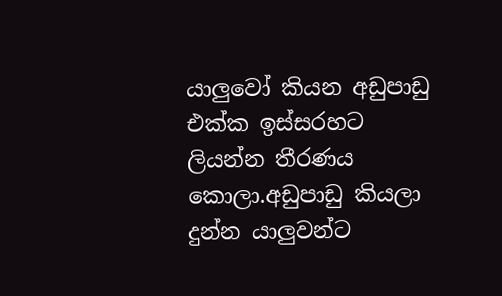යාලුවෝ කියන අඩුපාඩු එක්ක ඉස්සරහට ලියන්න තීරණය කොලා.අඩුපාඩු කියලා දුන්න යාලුවන්ට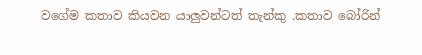වගේම කතාව කියවන යාලුවන්ටත් තැන්කු .කතාව බෝරින්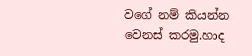වගේ නම් කියන්න වෙනස් කරමු.හාද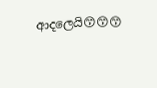ආදලෙයි😙😙😙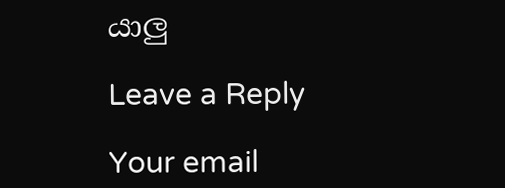යාලු

Leave a Reply

Your email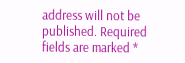address will not be published. Required fields are marked *